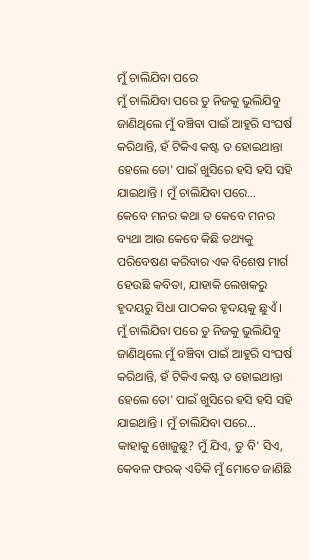ମୁଁ ଚାଲିଯିବା ପରେ
ମୁଁ ଚାଲିଯିବା ପରେ ତୁ ନିଜକୁ ଭୁଲିଯିବୁ ଜାଣିଥିଲେ ମୁଁ ବଞ୍ଚିବା ପାଇଁ ଆହୁରି ସଂଘର୍ଷ କରିଥାନ୍ତି, ହଁ ଟିକିଏ କଷ୍ଟ ତ ହୋଇଥାନ୍ତା ହେଲେ ତୋ' ପାଇଁ ଖୁସିରେ ହସି ହସି ସହି ଯାଇଥାନ୍ତି । ମୁଁ ଚାଲିଯିବା ପରେ…
କେବେ ମନର କଥା ତ କେବେ ମନର ବ୍ୟଥା ଆଉ କେବେ କିଛି ତଥ୍ୟକୁ ପରିବେଷଣ କରିବାର ଏକ ବିଶେଷ ମାର୍ଗ ହେଉଛି କବିତା, ଯାହାକି ଲେଖକରୁ ହୃଦୟରୁ ସିଧା ପାଠକର ହୃଦୟକୁ ଛୁଏଁ ।
ମୁଁ ଚାଲିଯିବା ପରେ ତୁ ନିଜକୁ ଭୁଲିଯିବୁ ଜାଣିଥିଲେ ମୁଁ ବଞ୍ଚିବା ପାଇଁ ଆହୁରି ସଂଘର୍ଷ କରିଥାନ୍ତି, ହଁ ଟିକିଏ କଷ୍ଟ ତ ହୋଇଥାନ୍ତା ହେଲେ ତୋ' ପାଇଁ ଖୁସିରେ ହସି ହସି ସହି ଯାଇଥାନ୍ତି । ମୁଁ ଚାଲିଯିବା ପରେ…
କାହାକୁ ଖୋଜୁଛୁ? ମୁଁ ଯିଏ, ତୁ ବି' ସିଏ, କେବଳ ଫରକ୍ ଏତିକି ମୁଁ ମୋତେ ଜାଣିଛି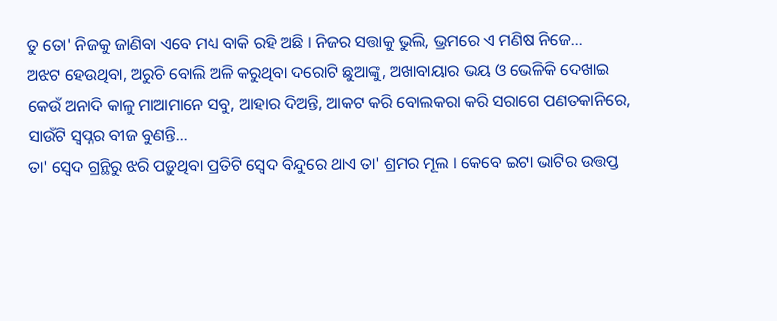ତୁ ତୋ' ନିଜକୁ ଜାଣିବା ଏବେ ମଧ୍ୟ ବାକି ରହି ଅଛି । ନିଜର ସତ୍ତାକୁ ଭୁଲି, ଭ୍ରମରେ ଏ ମଣିଷ ନିଜେ…
ଅଝଟ ହେଉଥିବା, ଅରୁଚି ବୋଲି ଅଳି କରୁଥିବା ଦରୋଟି ଛୁଆଙ୍କୁ, ଅଖାବାୟାର ଭୟ ଓ ଭେଳିକି ଦେଖାଇ କେଉଁ ଅନାଦି କାଳୁ ମାଆମାନେ ସବୁ, ଆହାର ଦିଅନ୍ତି, ଆକଟ କରି ବୋଲକରା କରି ସରାଗେ ପଣତକାନିରେ, ସାଉଁଟି ସ୍ଵପ୍ନର ବୀଜ ବୁଣନ୍ତି…
ତା' ସ୍ୱେଦ ଗ୍ରନ୍ଥିରୁ ଝରି ପଡ଼ୁଥିବା ପ୍ରତିଟି ସ୍ୱେଦ ବିନ୍ଦୁରେ ଥାଏ ତା' ଶ୍ରମର ମୂଲ । କେବେ ଇଟା ଭାଟିର ଉତ୍ତପ୍ତ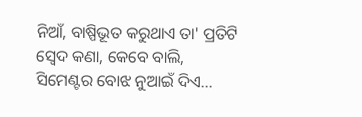ନିଆଁ, ବାଷ୍ପିଭୂତ କରୁଥାଏ ତା' ପ୍ରତିଟି ସ୍ୱେଦ କଣା, କେବେ ବାଲି, ସିମେଣ୍ଟର ବୋଝ ନୁଆଇଁ ଦିଏ…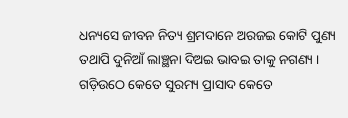ଧନ୍ୟସେ ଜୀବନ ନିତ୍ୟ ଶ୍ରମଦାନେ ଅରଜଇ କୋଟି ପୁଣ୍ୟ ତଥାପି ଦୁନିଆଁ ଲାଞ୍ଛନା ଦିଅଇ ଭାବଇ ତାକୁ ନଗଣ୍ୟ । ଗଡ଼ିଉଠେ କେତେ ସୁରମ୍ୟ ପ୍ରାସାଦ କେତେ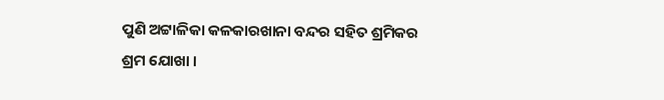ପୁଣି ଅଟ୍ଟାଳିକା କଳକାରଖାନା ବନ୍ଦର ସହିତ ଶ୍ରମିକର ଶ୍ରମ ଯୋଖା ।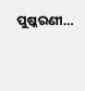ପୁଷ୍କରଣୀ…